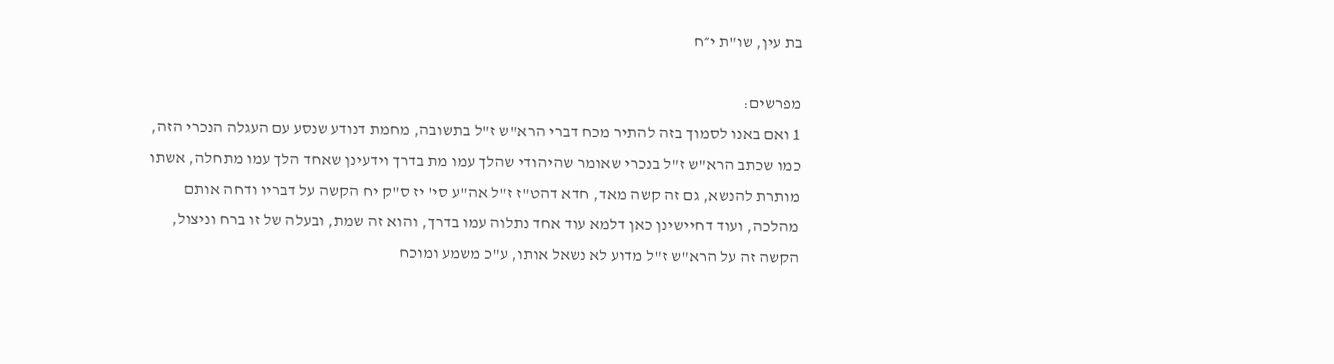בת עין, שו"ת י״ח

מפרשים:
1 ואם באנו לסמוך בזה להתיר מכח דברי הרא"ש ז"ל בתשובה, מחמת דנודע שנסע עם העגלה הנכרי הזה, כמו שכתב הרא"ש ז"ל בנכרי שאומר שהיהודי שהלך עמו מת בדרך וידעינן שאחד הלך עמו מתחלה, אשתו מותרת להנשא, גם זה קשה מאד, חדא דהט"ז ז"ל אה"ע סי' יז ס"ק יח הקשה על דבריו ודחה אותם מהלכה, ועוד דחיישינן כאן דלמא עוד אחד נתלוה עמו בדרך, והוא זה שמת, ובעלה של זו ברח וניצול, הקשה זה על הרא"ש ז"ל מדוע לא נשאל אותו, ע"כ משמע ומוכח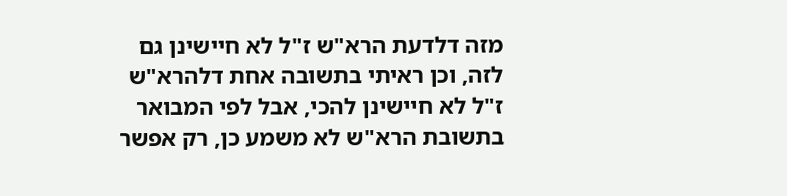מזה דלדעת הרא"ש ז"ל לא חיישינן גם לזה, וכן ראיתי בתשובה אחת דלהרא"ש ז"ל לא חיישינן להכי, אבל לפי המבואר בתשובת הרא"ש לא משמע כן, רק אפשר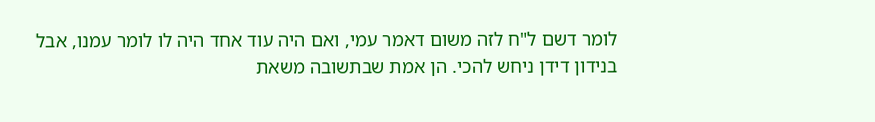לומר דשם ל"ח לזה משום דאמר עמי, ואם היה עוד אחד היה לו לומר עמנו, אבל בנידון דידן ניחש להכי. הן אמת שבתשובה משאת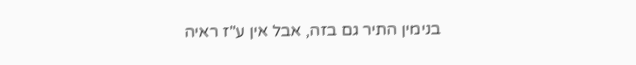בנימין התיר גם בזה, אבל אין ע"ז ראיה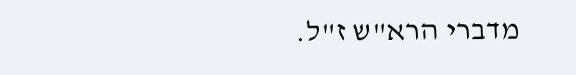מדברי הרא"ש ז"ל.